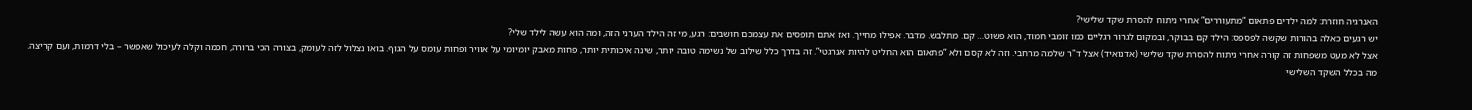האנרגיה חוזרת: למה ילדים פתאום “מתעוררים” אחרי ניתוח להסרת שקד שלישי?
יש רגעים כאלה בהורות שקשה לפספס: הילד קם בבוקר, ובמקום לגרור רגליים כמו זומבי חמוד, הוא פשוט… קם. מתלבש. מדבר. אפילו מחייך. ואז אתם תופסים את עצמכם חושבים: רגע, מי זה הילד הערני הזה, ומה הוא עשה לילד שלי?
אצל לא מעט משפחות זה קורה אחרי ניתוח להסרת שקד שלישי (אדנואיד) אצל ד"ר שלמה מרחבי. וזה לא קסם ולא “פתאום הוא החליט להיות אנרגטי”. זה בדרך כלל שילוב של נשימה טובה יותר, שינה איכותית יותר, פחות מאבק יומיומי על אוויר ופחות עומס על הגוף. בואו נצלול לזה לעומק, בצורה הכי ברורה, חכמה וקלה לעיכול שאפשר – בלי דרמות, ועם קריצה.
מה בכלל השקד השלישי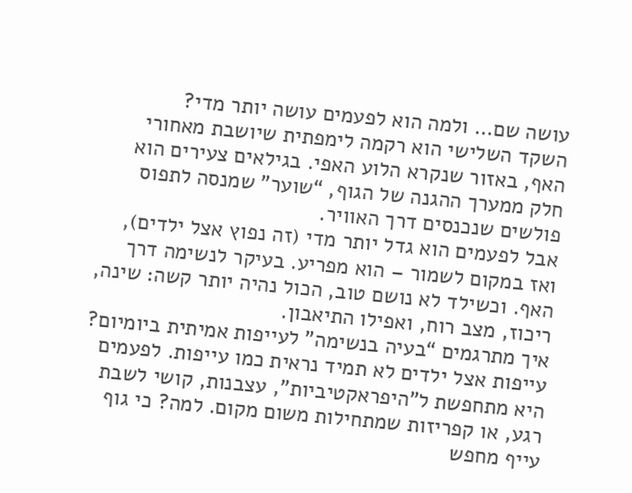עושה שם… ולמה הוא לפעמים עושה יותר מדי?
השקד השלישי הוא רקמה לימפתית שיושבת מאחורי האף, באזור שנקרא הלוע האפי. בגילאים צעירים הוא חלק ממערך ההגנה של הגוף, “שוער” שמנסה לתפוס פולשים שנכנסים דרך האוויר.
אבל לפעמים הוא גדל יותר מדי (זה נפוץ אצל ילדים), ואז במקום לשמור – הוא מפריע. בעיקר לנשימה דרך האף. וכשילד לא נושם טוב, הכול נהיה יותר קשה: שינה, ריכוז, מצב רוח, ואפילו התיאבון.
איך מתרגמים “בעיה בנשימה” לעייפות אמיתית ביומיום?
עייפות אצל ילדים לא תמיד נראית כמו עייפות. לפעמים היא מתחפשת ל”היפראקטיביות”, עצבנות, קושי לשבת רגע, או קפריזות שמתחילות משום מקום. למה? כי גוף עייף מחפש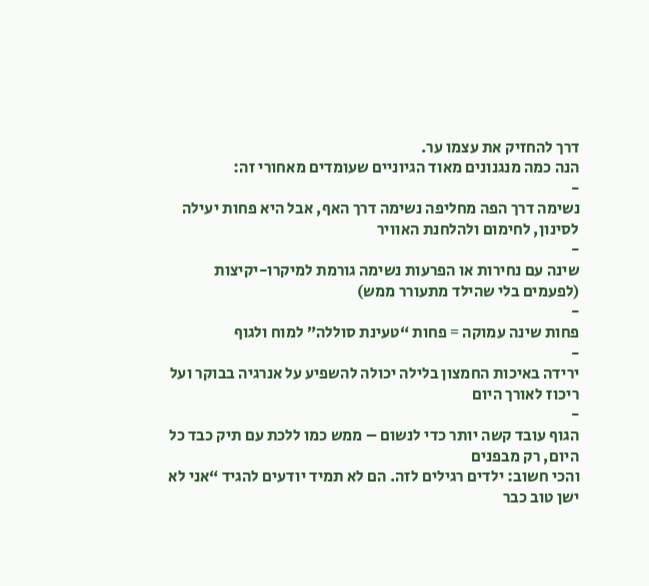דרך להחזיק את עצמו ער.
הנה כמה מנגנונים מאוד הגיוניים שעומדים מאחורי זה:
-
נשימה דרך הפה מחליפה נשימה דרך האף, אבל היא פחות יעילה לסינון, לחימום ולהלחנת האוויר
-
שינה עם נחירות או הפרעות נשימה גורמת למיקרו-יקיצות (לפעמים בלי שהילד מתעורר ממש)
-
פחות שינה עמוקה = פחות “טעינת סוללה” למוח ולגוף
-
ירידה באיכות החמצון בלילה יכולה להשפיע על אנרגיה בבוקר ועל ריכוז לאורך היום
-
הגוף עובד קשה יותר כדי לנשום – ממש כמו ללכת עם תיק כבד כל היום, רק מבפנים
והכי חשוב: ילדים רגילים לזה. הם לא תמיד יודעים להגיד “אני לא ישן טוב כבר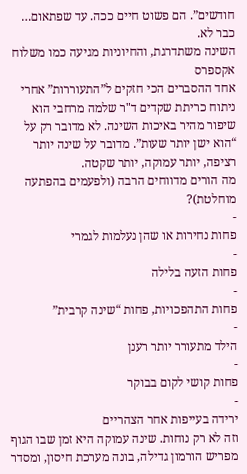חודשים”. הם פשוט חיים ככה. עד שפתאום… כבר לא.
השינה משתדרגת, והחיוניות מגיעה כמו משלוח אקספרס
אחד ההסברים הכי חזקים ל”התעוררות” אחרי ניתוח כריתת שקדים ד"ר שלמה מרחבי הוא שיפור מהיר באיכות השינה. לא מדובר רק על “הוא ישן יותר שעות”. מדובר על שינה יותר רציפה, יותר עמוקה, יותר שקטה.
מה הורים מדווחים הרבה (ולפעמים בהפתעה מוחלטת)?
-
פחות נחירות או שהן נעלמות לגמרי
-
פחות הזעה בלילה
-
פחות התהפכויות, פחות “שינה קרבית”
-
הילד מתעורר יותר רענן
-
פחות קושי לקום בבוקר
-
ירידה בעייפות אחר הצהריים
וזה לא רק נוחות. שינה עמוקה היא זמן שבו הגוף מפריש הורמון גדילה, בונה מערכת חיסון, ומסדר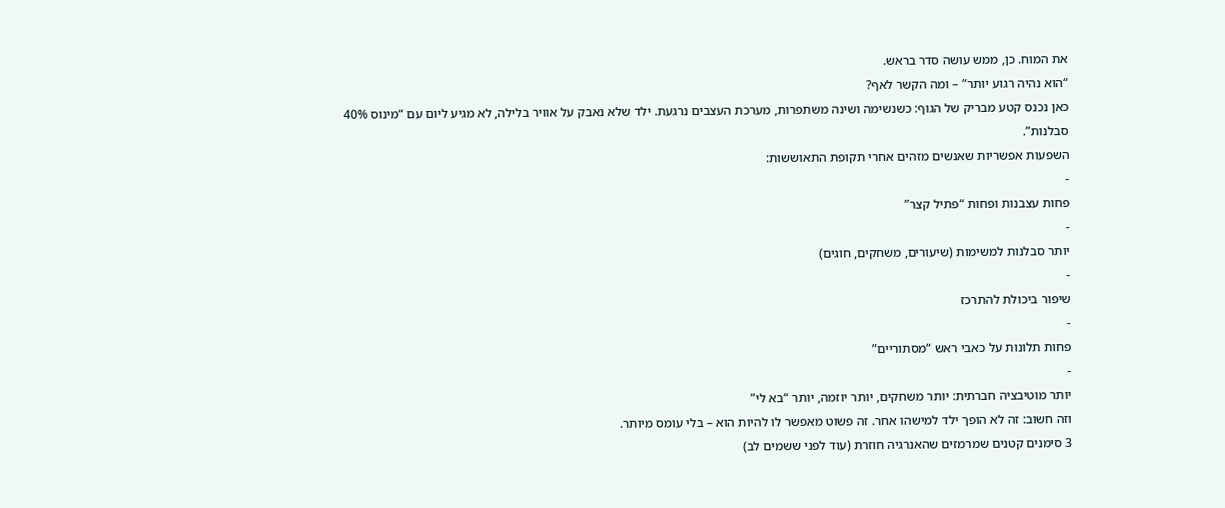את המוח. כן, ממש עושה סדר בראש.
“הוא נהיה רגוע יותר” – ומה הקשר לאף?
כאן נכנס קטע מבריק של הגוף: כשנשימה ושינה משתפרות, מערכת העצבים נרגעת. ילד שלא נאבק על אוויר בלילה, לא מגיע ליום עם “מינוס 40% סבלנות”.
השפעות אפשריות שאנשים מזהים אחרי תקופת התאוששות:
-
פחות עצבנות ופחות “פתיל קצר”
-
יותר סבלנות למשימות (שיעורים, משחקים, חוגים)
-
שיפור ביכולת להתרכז
-
פחות תלונות על כאבי ראש “מסתוריים”
-
יותר מוטיבציה חברתית: יותר משחקים, יותר יוזמה, יותר “בא לי”
וזה חשוב: זה לא הופך ילד למישהו אחר. זה פשוט מאפשר לו להיות הוא – בלי עומס מיותר.
3 סימנים קטנים שמרמזים שהאנרגיה חוזרת (עוד לפני ששמים לב)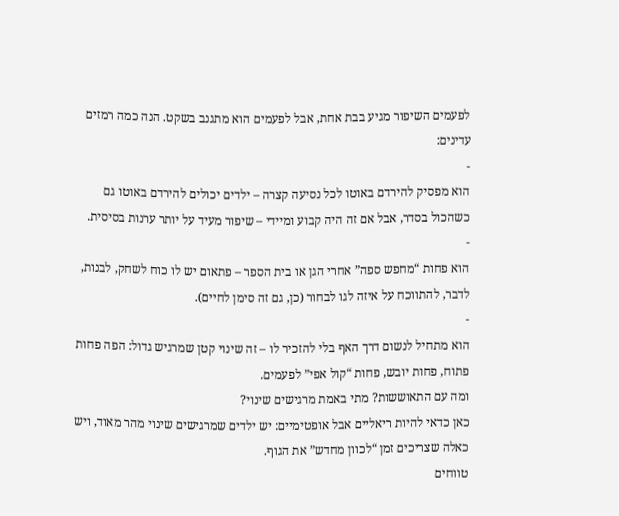לפעמים השיפור מגיע בבת אחת, אבל לפעמים הוא מתגנב בשקט. הנה כמה רמזים עדינים:
-
הוא מפסיק להירדם באוטו לכל נסיעה קצרה – ילדים יכולים להירדם באוטו גם כשהכול בסדר, אבל אם זה היה קבוע ומיידי – שיפור מעיד על יותר ערנות בסיסית.
-
הוא פחות “מחפש ספה” אחרי הגן או בית הספר – פתאום יש לו כוח לשחק, לבנות, לדבר, להתווכח על איזה לגו לבחור (כן, גם זה סימן לחיים).
-
הוא מתחיל לנשום דרך האף בלי להזכיר לו – זה שינוי קטן שמרגיש גדול: הפה פחות פתוח, פחות יובש, פחות “קול אפי” לפעמים.
ומה עם התאוששות? מתי באמת מרגישים שינוי?
כאן כדאי להיות ריאליים אבל אופטימיים: יש ילדים שמרגישים שינוי מהר מאוד, ויש כאלה שצריכים זמן “לכוון מחדש” את הגוף.
טווחים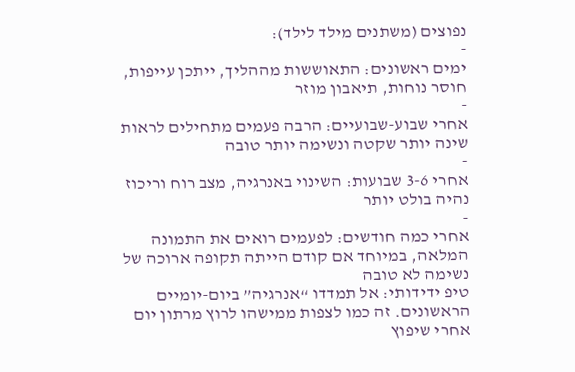נפוצים (משתנים מילד לילד):
-
ימים ראשונים: התאוששות מההליך, ייתכן עייפות, חוסר נוחות, תיאבון מוזר
-
אחרי שבוע-שבועיים: הרבה פעמים מתחילים לראות שינה יותר שקטה ונשימה יותר טובה
-
אחרי 3-6 שבועות: השינוי באנרגיה, מצב רוח וריכוז נהיה בולט יותר
-
אחרי כמה חודשים: לפעמים רואים את התמונה המלאה, במיוחד אם קודם הייתה תקופה ארוכה של נשימה לא טובה
טיפ ידידותי: אל תמדדו “אנרגיה” ביום-יומיים הראשונים. זה כמו לצפות ממישהו לרוץ מרתון יום אחרי שיפוץ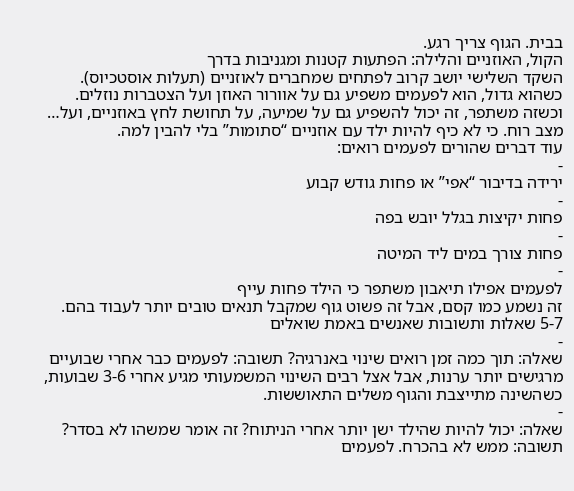בבית. הגוף צריך רגע.
הקול, האוזניים והלילה: הפתעות קטנות ומגניבות בדרך
השקד השלישי יושב קרוב לפתחים שמחברים לאוזניים (תעלות אוסטכיוס). כשהוא גדול, הוא לפעמים משפיע גם על אוורור האוזן ועל הצטברות נוזלים. וכשזה משתפר, זה יכול להשפיע גם על שמיעה, על תחושת לחץ באוזניים, ועל… מצב רוח. כי לא כיף להיות ילד עם אוזניים “סתומות” בלי להבין למה.
עוד דברים שהורים לפעמים רואים:
-
ירידה בדיבור “אפי” או פחות גודש קבוע
-
פחות יקיצות בגלל יובש בפה
-
פחות צורך במים ליד המיטה
-
לפעמים אפילו תיאבון משתפר כי הילד פחות עייף
זה נשמע כמו קסם, אבל זה פשוט גוף שמקבל תנאים טובים יותר לעבוד בהם.
5-7 שאלות ותשובות שאנשים באמת שואלים
-
שאלה: תוך כמה זמן רואים שינוי באנרגיה? תשובה: לפעמים כבר אחרי שבועיים מרגישים יותר ערנות, אבל אצל רבים השינוי המשמעותי מגיע אחרי 3-6 שבועות, כשהשינה מתייצבת והגוף משלים התאוששות.
-
שאלה: יכול להיות שהילד ישן יותר אחרי הניתוח? זה אומר שמשהו לא בסדר? תשובה: ממש לא בהכרח. לפעמים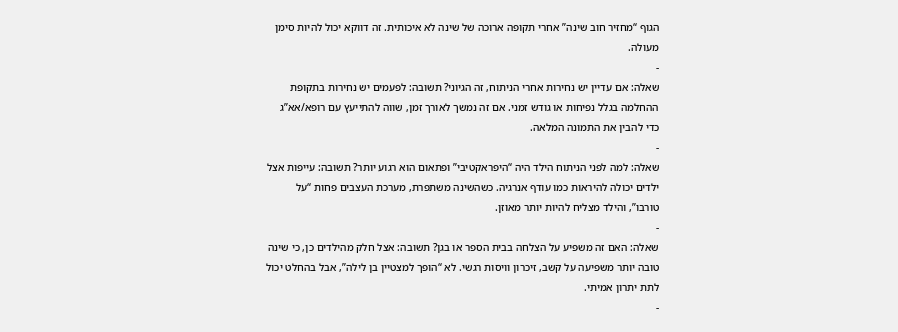הגוף “מחזיר חוב שינה” אחרי תקופה ארוכה של שינה לא איכותית. זה דווקא יכול להיות סימן מעולה.
-
שאלה: אם עדיין יש נחירות אחרי הניתוח, זה הגיוני? תשובה: לפעמים יש נחירות בתקופת ההחלמה בגלל נפיחות או גודש זמני. אם זה נמשך לאורך זמן, שווה להתייעץ עם רופא/אא”ג כדי להבין את התמונה המלאה.
-
שאלה: למה לפני הניתוח הילד היה “היפראקטיבי” ופתאום הוא רגוע יותר? תשובה: עייפות אצל ילדים יכולה להיראות כמו עודף אנרגיה. כשהשינה משתפרת, מערכת העצבים פחות “על טורבו”, והילד מצליח להיות יותר מאוזן.
-
שאלה: האם זה משפיע על הצלחה בבית הספר או בגן? תשובה: אצל חלק מהילדים כן, כי שינה טובה יותר משפיעה על קשב, זיכרון וויסות רגשי. לא “הופך למצטיין בן לילה”, אבל בהחלט יכול לתת יתרון אמיתי.
-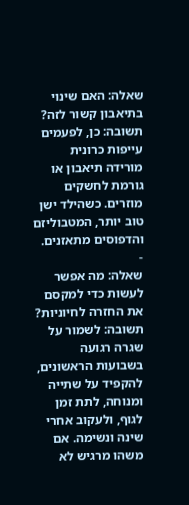שאלה: האם שינוי בתיאבון קשור לזה? תשובה: כן, לפעמים עייפות כרונית מורידה תיאבון או גורמת לחשקים מוזרים. כשהילד ישן טוב יותר, המטבוליזם והדפוסים מתאזנים.
-
שאלה: מה אפשר לעשות כדי למקסם את החזרה לחיוניות? תשובה: לשמור על שגרה רגועה בשבועות הראשונים, להקפיד על שתייה ומנוחה, לתת זמן לגוף, ולעקוב אחרי שינה ונשימה. אם משהו מרגיש לא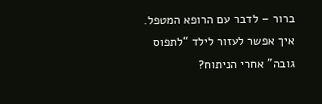ברור – לדבר עם הרופא המטפל.
איך אפשר לעזור לילד “לתפוס גובה” אחרי הניתוח?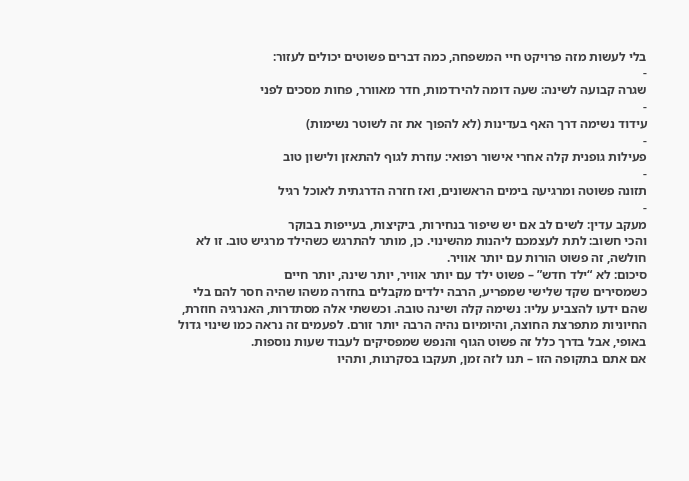בלי לעשות מזה פרויקט חיי המשפחה, כמה דברים פשוטים יכולים לעזור:
-
שגרה קבועה לשינה: שעה דומה להירדמות, חדר מאוורר, פחות מסכים לפני
-
עידוד נשימה דרך האף בעדינות (לא להפוך את זה לשוטר נשימות)
-
פעילות גופנית קלה אחרי אישור רפואי: עוזרת לגוף להתאזן ולישון טוב
-
תזונה פשוטה ומרגיעה בימים הראשונים, ואז חזרה הדרגתית לאוכל רגיל
-
מעקב עדין: לשים לב אם יש שיפור בנחירות, ביקיצות, בעייפות בבוקר
והכי חשוב: לתת לעצמכם ליהנות מהשינוי. כן, מותר להתרגש כשהילד מרגיש טוב. זו לא חולשה, זה פשוט הורות עם יותר אוויר.
סיכום: לא “ילד חדש” – פשוט ילד עם יותר אוויר, יותר שינה, יותר חיים
כשמסירים שקד שלישי שמפריע, הרבה ילדים מקבלים בחזרה משהו שהיה חסר להם בלי שהם ידעו להצביע עליו: נשימה קלה ושינה טובה. וכששתי אלה מסתדרות, האנרגיה חוזרת, החיוניות מתפרצת החוצה, והיומיום נהיה הרבה יותר זורם. לפעמים זה נראה כמו שינוי גדול באופי, אבל בדרך כלל זה פשוט הגוף והנפש שמפסיקים לעבוד שעות נוספות.
אם אתם בתקופה הזו – תנו לזה זמן, תעקבו בסקרנות, ותהיו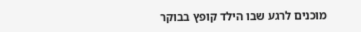מוכנים לרגע שבו הילד קופץ בבוקר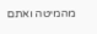מהמיטה ואתם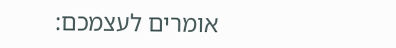אומרים לעצמכם: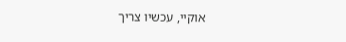אוקיי, עכשיו צריך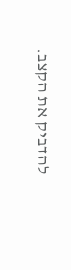להדביק את הקצב.